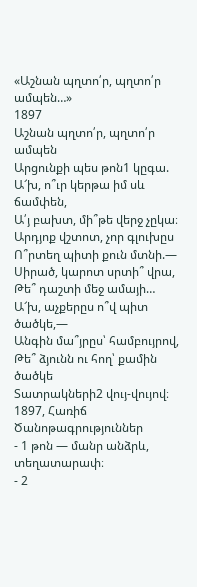«Աշնան պղտո՛ր, պղտո՛ր ամպեն…»
1897
Աշնան պղտո՛ր, պղտո՛ր ամպեն
Արցունքի պես թոն1 կըգա.
Ա՜խ, ո՞ւր կերթա իմ սև ճամփեն,
Ա՛յ բախտ, մի՞թե վերջ չըկա։
Արդյոք վշտոտ, չոր գլուխըս
Ո՞րտեղ պիտի քուն մտնի.—
Սիրած, կարոտ սրտի՞ վրա,
Թե՞ դաշտի մեջ ամայի…
Ա՜խ, աչքերըս ո՞վ պիտ ծածկե,—
Անգին մա՞յրըս՝ համբույրով,
Թե՞ ձյունն ու հող՝ քամին ծածկե
Տատրակների2 վույ-վույով։
1897, Հառիճ
Ծանոթագրություններ
- 1 թոն — մանր անձրև, տեղատարափ։
- 2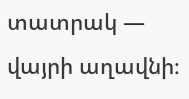տատրակ — վայրի աղավնի։